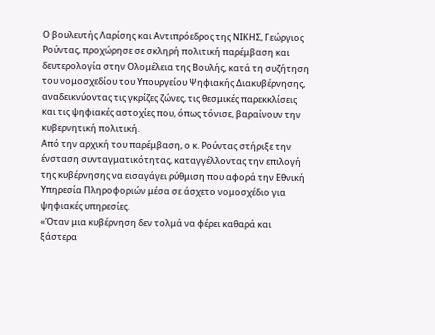Ο βουλευτής Λαρίσης και Αντιπρόεδρος της ΝΙΚΗΣ, Γεώργιος Ρούντας, προχώρησε σε σκληρή πολιτική παρέμβαση και δευτερολογία στην Ολομέλεια της Βουλής, κατά τη συζήτηση του νομοσχεδίου του Υπουργείου Ψηφιακής Διακυβέρνησης, αναδεικνύοντας τις γκρίζες ζώνες, τις θεσμικές παρεκκλίσεις και τις ψηφιακές αστοχίες που, όπως τόνισε, βαραίνουν την κυβερνητική πολιτική.
Από την αρχική του παρέμβαση, ο κ. Ρούντας στήριξε την ένσταση συνταγματικότητας, καταγγέλλοντας την επιλογή της κυβέρνησης να εισαγάγει ρύθμιση που αφορά την Εθνική Υπηρεσία Πληροφοριών μέσα σε άσχετο νομοσχέδιο για ψηφιακές υπηρεσίες.
«Όταν μια κυβέρνηση δεν τολμά να φέρει καθαρά και ξάστερα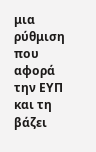μια ρύθμιση που αφορά την ΕΥΠ και τη βάζει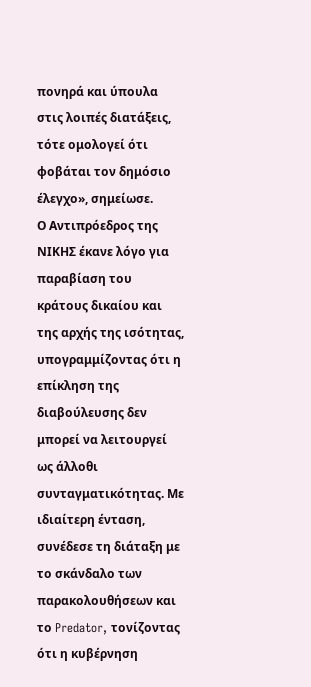πονηρά και ύπουλα στις λοιπές διατάξεις, τότε ομολογεί ότι φοβάται τον δημόσιο έλεγχο», σημείωσε.
Ο Αντιπρόεδρος της ΝΙΚΗΣ έκανε λόγο για παραβίαση του κράτους δικαίου και της αρχής της ισότητας, υπογραμμίζοντας ότι η επίκληση της διαβούλευσης δεν μπορεί να λειτουργεί ως άλλοθι συνταγματικότητας. Με ιδιαίτερη ένταση, συνέδεσε τη διάταξη με το σκάνδαλο των παρακολουθήσεων και το Predator, τονίζοντας ότι η κυβέρνηση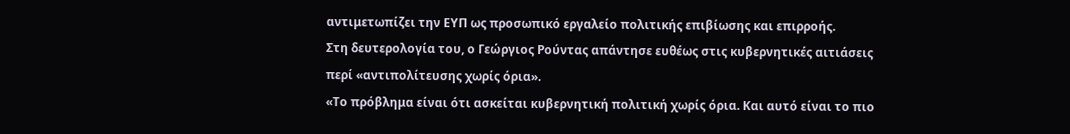αντιμετωπίζει την ΕΥΠ ως προσωπικό εργαλείο πολιτικής επιβίωσης και επιρροής.
Στη δευτερολογία του, ο Γεώργιος Ρούντας απάντησε ευθέως στις κυβερνητικές αιτιάσεις περί «αντιπολίτευσης χωρίς όρια».
«Το πρόβλημα είναι ότι ασκείται κυβερνητική πολιτική χωρίς όρια. Και αυτό είναι το πιο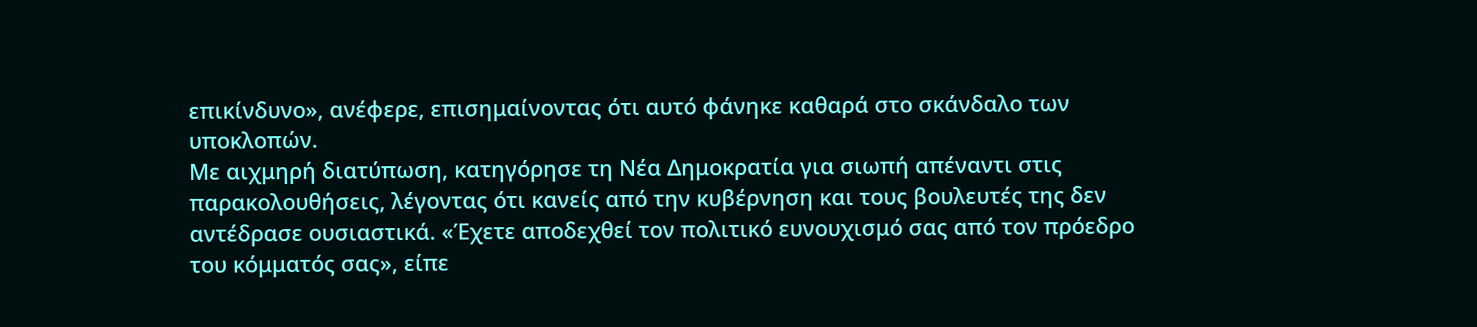επικίνδυνο», ανέφερε, επισημαίνοντας ότι αυτό φάνηκε καθαρά στο σκάνδαλο των υποκλοπών.
Με αιχμηρή διατύπωση, κατηγόρησε τη Νέα Δημοκρατία για σιωπή απέναντι στις παρακολουθήσεις, λέγοντας ότι κανείς από την κυβέρνηση και τους βουλευτές της δεν αντέδρασε ουσιαστικά. «Έχετε αποδεχθεί τον πολιτικό ευνουχισμό σας από τον πρόεδρο του κόμματός σας», είπε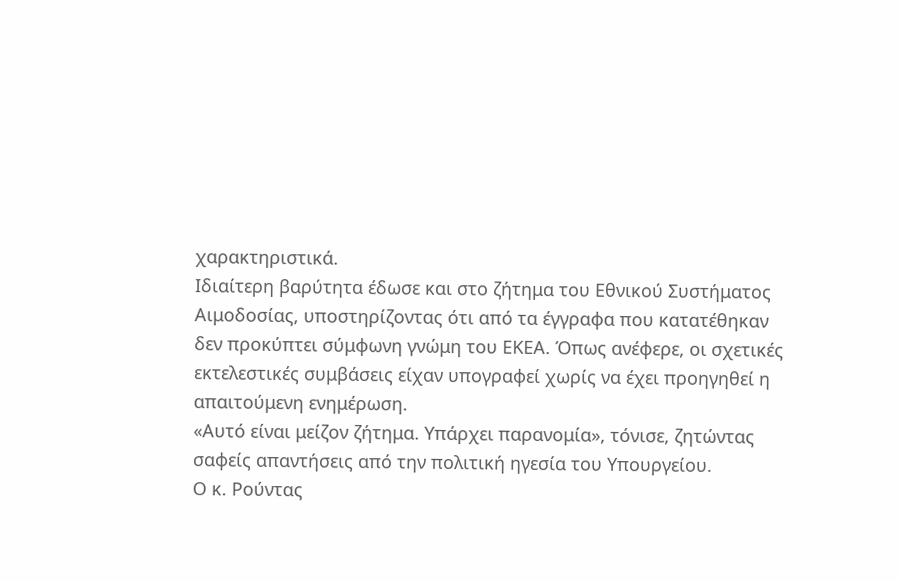χαρακτηριστικά.
Ιδιαίτερη βαρύτητα έδωσε και στο ζήτημα του Εθνικού Συστήματος Αιμοδοσίας, υποστηρίζοντας ότι από τα έγγραφα που κατατέθηκαν δεν προκύπτει σύμφωνη γνώμη του ΕΚΕΑ. Όπως ανέφερε, οι σχετικές εκτελεστικές συμβάσεις είχαν υπογραφεί χωρίς να έχει προηγηθεί η απαιτούμενη ενημέρωση.
«Αυτό είναι μείζον ζήτημα. Υπάρχει παρανομία», τόνισε, ζητώντας σαφείς απαντήσεις από την πολιτική ηγεσία του Υπουργείου.
Ο κ. Ρούντας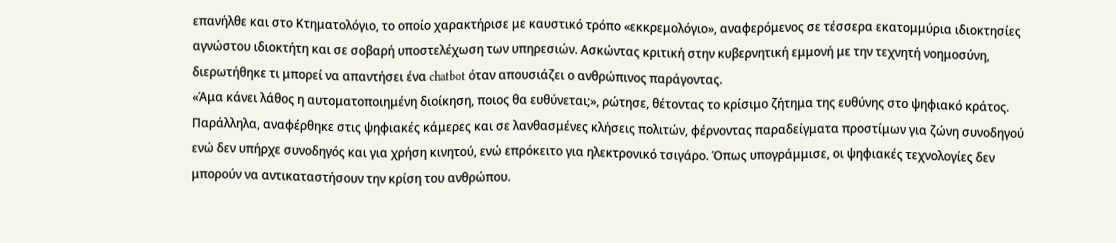επανήλθε και στο Κτηματολόγιο, το οποίο χαρακτήρισε με καυστικό τρόπο «εκκρεμολόγιο», αναφερόμενος σε τέσσερα εκατομμύρια ιδιοκτησίες αγνώστου ιδιοκτήτη και σε σοβαρή υποστελέχωση των υπηρεσιών. Ασκώντας κριτική στην κυβερνητική εμμονή με την τεχνητή νοημοσύνη, διερωτήθηκε τι μπορεί να απαντήσει ένα chatbot όταν απουσιάζει ο ανθρώπινος παράγοντας.
«Άμα κάνει λάθος η αυτοματοποιημένη διοίκηση, ποιος θα ευθύνεται;», ρώτησε, θέτοντας το κρίσιμο ζήτημα της ευθύνης στο ψηφιακό κράτος.
Παράλληλα, αναφέρθηκε στις ψηφιακές κάμερες και σε λανθασμένες κλήσεις πολιτών, φέρνοντας παραδείγματα προστίμων για ζώνη συνοδηγού ενώ δεν υπήρχε συνοδηγός και για χρήση κινητού, ενώ επρόκειτο για ηλεκτρονικό τσιγάρο. Όπως υπογράμμισε, οι ψηφιακές τεχνολογίες δεν μπορούν να αντικαταστήσουν την κρίση του ανθρώπου.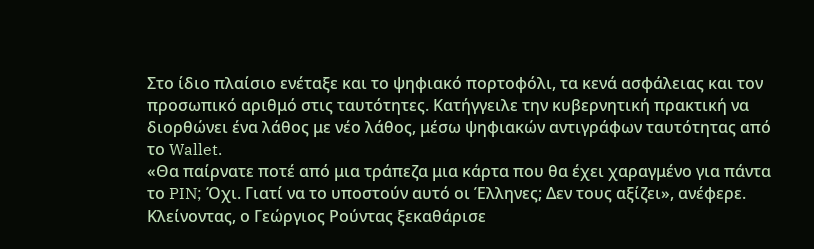Στο ίδιο πλαίσιο ενέταξε και το ψηφιακό πορτοφόλι, τα κενά ασφάλειας και τον προσωπικό αριθμό στις ταυτότητες. Κατήγγειλε την κυβερνητική πρακτική να διορθώνει ένα λάθος με νέο λάθος, μέσω ψηφιακών αντιγράφων ταυτότητας από το Wallet.
«Θα παίρνατε ποτέ από μια τράπεζα μια κάρτα που θα έχει χαραγμένο για πάντα το PIN; Όχι. Γιατί να το υποστούν αυτό οι Έλληνες; Δεν τους αξίζει», ανέφερε.
Κλείνοντας, ο Γεώργιος Ρούντας ξεκαθάρισε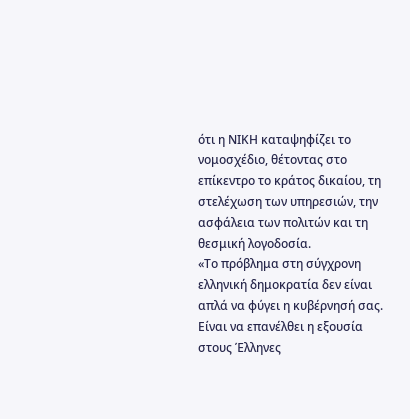ότι η ΝΙΚΗ καταψηφίζει το νομοσχέδιο, θέτοντας στο επίκεντρο το κράτος δικαίου, τη στελέχωση των υπηρεσιών, την ασφάλεια των πολιτών και τη θεσμική λογοδοσία.
«Το πρόβλημα στη σύγχρονη ελληνική δημοκρατία δεν είναι απλά να φύγει η κυβέρνησή σας. Είναι να επανέλθει η εξουσία στους Έλληνες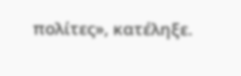πολίτες», κατέληξε.